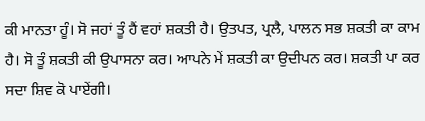ਕੀ ਮਾਨਤਾ ਹੂੰ। ਸੋ ਜਹਾਂ ਤੂੰ ਹੈਂ ਵਹਾਂ ਸ਼ਕਤੀ ਹੈ। ਉਤਪਤ, ਪ੍ਰਲੈ, ਪਾਲਨ ਸਭ ਸ਼ਕਤੀ ਕਾ ਕਾਮ ਹੈ। ਸੋ ਤੂੰ ਸ਼ਕਤੀ ਕੀ ਉਪਾਸਨਾ ਕਰ। ਆਪਨੇ ਮੇਂ ਸ਼ਕਤੀ ਕਾ ਉਦੀਪਨ ਕਰ। ਸ਼ਕਤੀ ਪਾ ਕਰ ਸਦਾ ਸ਼ਿਵ ਕੋ ਪਾਏਂਗੀ।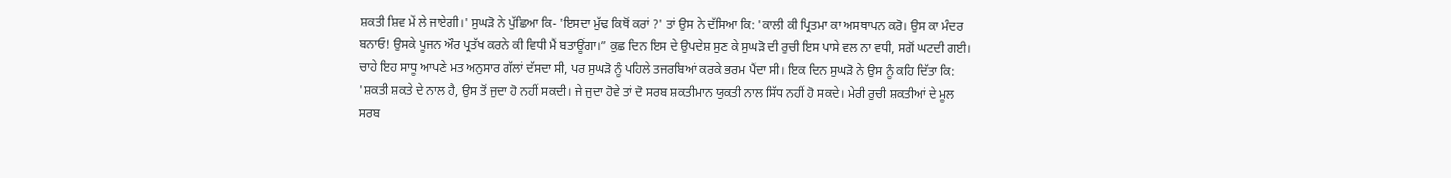ਸ਼ਕਤੀ ਸ਼ਿਵ ਮੇਂ ਲੇ ਜਾਏਗੀ।' ਸੁਘੜੋ ਨੇ ਪੁੱਛਿਆ ਕਿ- 'ਇਸਦਾ ਮੁੱਢ ਕਿਥੋਂ ਕਰਾਂ ?' ਤਾਂ ਉਸ ਨੇ ਦੱਸਿਆ ਕਿ: 'ਕਾਲੀ ਕੀ ਪ੍ਰਿਤਮਾ ਕਾ ਅਸਥਾਪਨ ਕਰੋ। ਉਸ ਕਾ ਮੰਦਰ ਬਨਾਓ! ਉਸਕੇ ਪੂਜਨ ਔਰ ਪ੍ਰਤੱਖ ਕਰਨੇ ਕੀ ਵਿਧੀ ਮੈਂ ਬਤਾਊਂਗਾ।” ਕੁਛ ਦਿਨ ਇਸ ਦੇ ਉਪਦੇਸ਼ ਸੁਣ ਕੇ ਸੁਘੜੋ ਦੀ ਰੁਚੀ ਇਸ ਪਾਸੇ ਵਲ ਨਾ ਵਧੀ, ਸਗੋਂ ਘਟਦੀ ਗਈ। ਚਾਹੇ ਇਹ ਸਾਧੂ ਆਪਣੇ ਮਤ ਅਨੁਸਾਰ ਗੱਲਾਂ ਦੱਸਦਾ ਸੀ, ਪਰ ਸੁਘੜੋ ਨੂੰ ਪਹਿਲੇ ਤਜਰਬਿਆਂ ਕਰਕੇ ਭਰਮ ਪੈਂਦਾ ਸੀ। ਇਕ ਦਿਨ ਸੁਘੜੋ ਨੇ ਉਸ ਨੂੰ ਕਹਿ ਦਿੱਤਾ ਕਿ: 'ਸ਼ਕਤੀ ਸ਼ਕਤੇ ਦੇ ਨਾਲ ਹੈ, ਉਸ ਤੋਂ ਜੁਦਾ ਹੋ ਨਹੀਂ ਸਕਦੀ। ਜੇ ਜੁਦਾ ਹੋਵੇ ਤਾਂ ਦੋ ਸਰਬ ਸ਼ਕਤੀਮਾਨ ਯੁਕਤੀ ਨਾਲ ਸਿੱਧ ਨਹੀਂ ਹੋ ਸਕਦੇ। ਮੇਰੀ ਰੁਚੀ ਸ਼ਕਤੀਆਂ ਦੇ ਮੂਲ ਸਰਬ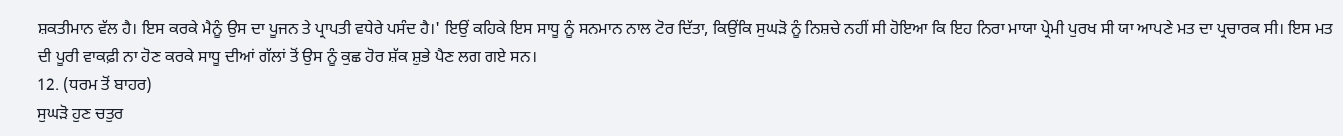ਸ਼ਕਤੀਮਾਨ ਵੱਲ ਹੈ। ਇਸ ਕਰਕੇ ਮੈਨੂੰ ਉਸ ਦਾ ਪੂਜਨ ਤੇ ਪ੍ਰਾਪਤੀ ਵਧੇਰੇ ਪਸੰਦ ਹੈ।' ਇਉਂ ਕਹਿਕੇ ਇਸ ਸਾਧੂ ਨੂੰ ਸਨਮਾਨ ਨਾਲ ਟੋਰ ਦਿੱਤਾ, ਕਿਉਂਕਿ ਸੁਘੜੋ ਨੂੰ ਨਿਸ਼ਚੇ ਨਹੀਂ ਸੀ ਹੋਇਆ ਕਿ ਇਹ ਨਿਰਾ ਮਾਯਾ ਪ੍ਰੇਮੀ ਪੁਰਖ ਸੀ ਯਾ ਆਪਣੇ ਮਤ ਦਾ ਪ੍ਰਚਾਰਕ ਸੀ। ਇਸ ਮਤ ਦੀ ਪੂਰੀ ਵਾਕਫ਼ੀ ਨਾ ਹੋਣ ਕਰਕੇ ਸਾਧੂ ਦੀਆਂ ਗੱਲਾਂ ਤੋਂ ਉਸ ਨੂੰ ਕੁਛ ਹੋਰ ਸ਼ੱਕ ਸ਼ੁਭੇ ਪੈਣ ਲਗ ਗਏ ਸਨ।
12. (ਧਰਮ ਤੋਂ ਬਾਹਰ)
ਸੁਘੜੋ ਹੁਣ ਚਤੁਰ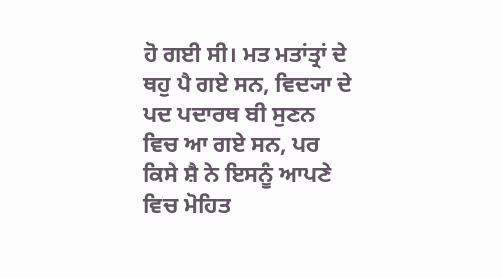ਹੋ ਗਈ ਸੀ। ਮਤ ਮਤਾਂਤ੍ਰਾਂ ਦੇ ਥਹੁ ਪੈ ਗਏ ਸਨ, ਵਿਦ੍ਯਾ ਦੇ ਪਦ ਪਦਾਰਥ ਬੀ ਸੁਣਨ ਵਿਚ ਆ ਗਏ ਸਨ, ਪਰ ਕਿਸੇ ਸ਼ੈ ਨੇ ਇਸਨੂੰ ਆਪਣੇ ਵਿਚ ਮੋਹਿਤ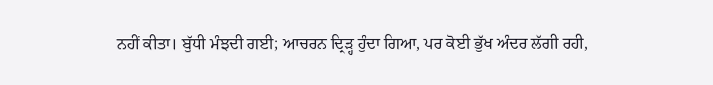ਨਹੀਂ ਕੀਤਾ। ਬੁੱਧੀ ਮੰਝਦੀ ਗਈ; ਆਚਰਨ ਦ੍ਰਿੜ੍ਹ ਹੁੰਦਾ ਗਿਆ, ਪਰ ਕੋਈ ਭੁੱਖ ਅੰਦਰ ਲੱਗੀ ਰਹੀ,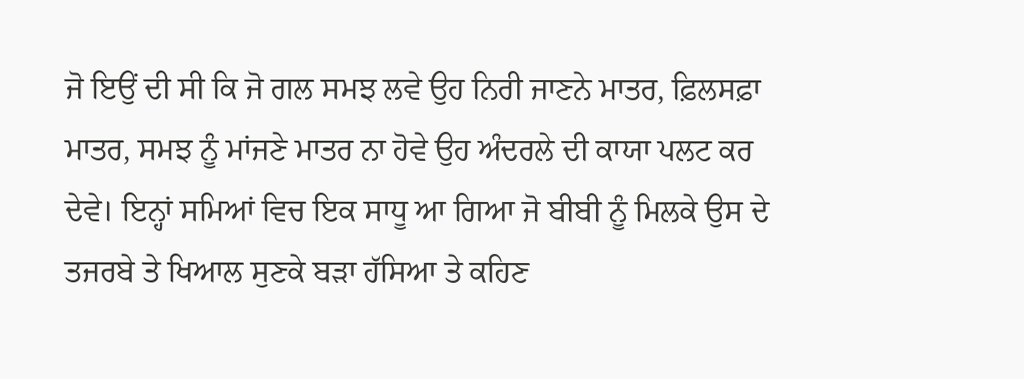ਜੋ ਇਉਂ ਦੀ ਸੀ ਕਿ ਜੋ ਗਲ ਸਮਝ ਲਵੇ ਉਹ ਨਿਰੀ ਜਾਣਨੇ ਮਾਤਰ, ਫ਼ਿਲਸਫ਼ਾ ਮਾਤਰ, ਸਮਝ ਨੂੰ ਮਾਂਜਣੇ ਮਾਤਰ ਨਾ ਹੋਵੇ ਉਹ ਅੰਦਰਲੇ ਦੀ ਕਾਯਾ ਪਲਟ ਕਰ ਦੇਵੇ। ਇਨ੍ਹਾਂ ਸਮਿਆਂ ਵਿਚ ਇਕ ਸਾਧੂ ਆ ਗਿਆ ਜੋ ਬੀਬੀ ਨੂੰ ਮਿਲਕੇ ਉਸ ਦੇ ਤਜਰਬੇ ਤੇ ਖਿਆਲ ਸੁਣਕੇ ਬੜਾ ਹੱਸਿਆ ਤੇ ਕਹਿਣ